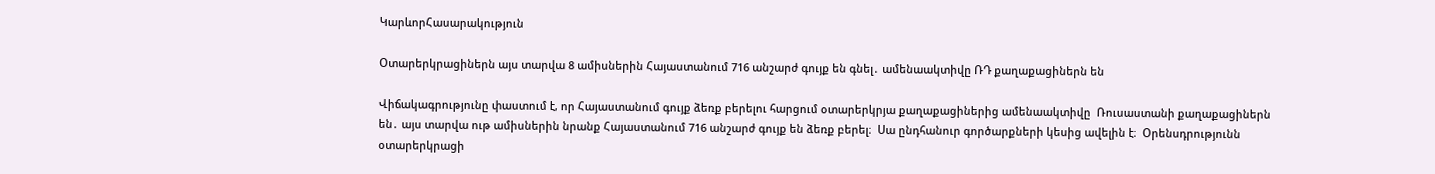ԿարևորՀասարակություն

Օտարերկրացիներն այս տարվա 8 ամիսներին Հայաստանում 716 անշարժ գույք են գնել․ ամենաակտիվը ՌԴ քաղաքացիներն են

Վիճակագրությունը փաստում է, որ Հայաստանում գույք ձեռք բերելու հարցում օտարերկրյա քաղաքացիներից ամենաակտիվը  Ռուսաստանի քաղաքացիներն են․ այս տարվա ութ ամիսներին նրանք Հայաստանում 716 անշարժ գույք են ձեռք բերել։  Սա ընդհանուր գործարքների կեսից ավելին է։  Օրենսդրությունն օտարերկրացի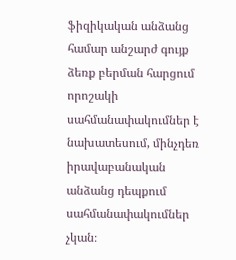ֆիզիկական անձանց համար անշարժ գույք ձեռք բերման հարցում  որոշակի սահմանափակումներ է նախատեսում, մինչդեռ իրավաբանական անձանց դեպքում  սահմանափակումներ չկան։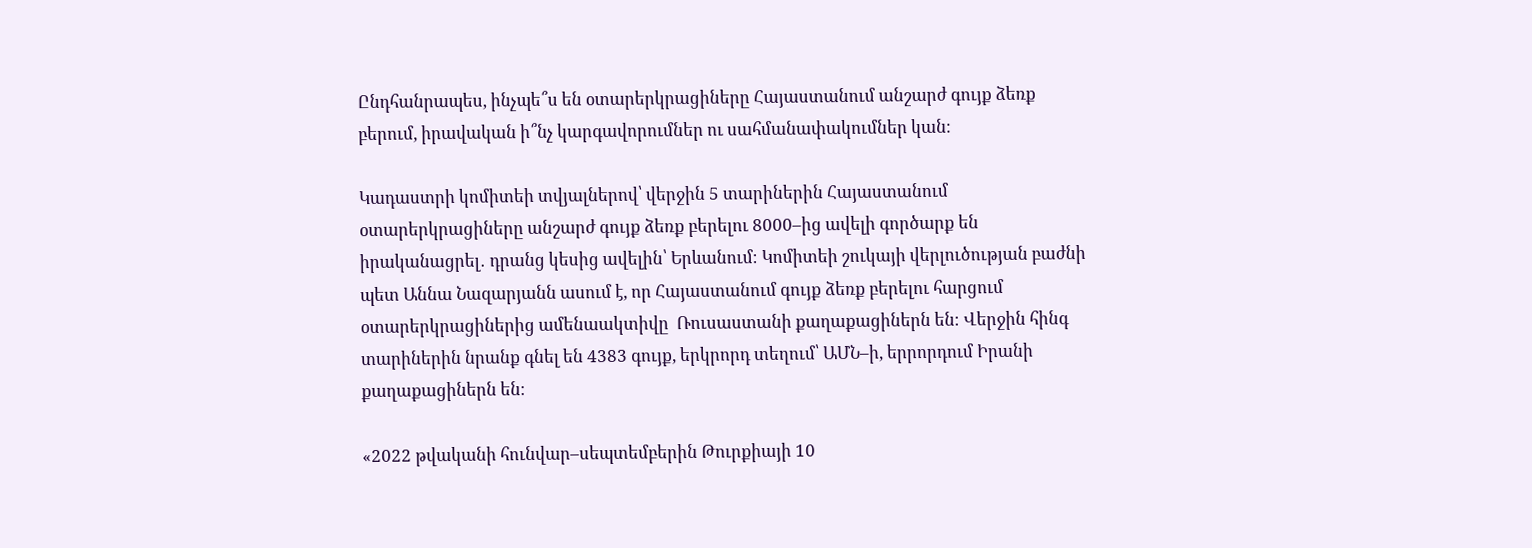Ընդհանրապես, ինչպե՞ս են օտարերկրացիները Հայաստանում անշարժ գույք ձեռք բերում, իրավական ի՞նչ կարգավորումներ ու սահմանափակումներ կան։

Կադաստրի կոմիտեի տվյալներով՝ վերջին 5 տարիներին Հայաստանում օտարերկրացիները անշարժ գույք ձեռք բերելու 8000–ից ավելի գործարք են իրականացրել․ դրանց կեսից ավելին՝ Երևանում։ Կոմիտեի շուկայի վերլուծության բաժնի պետ Աննա Նազարյանն ասում է, որ Հայաստանում գույք ձեռք բերելու հարցում օտարերկրացիներից ամենաակտիվը  Ռուսաստանի քաղաքացիներն են։ Վերջին հինգ տարիներին նրանք գնել են 4383 գույք, երկրորդ տեղում՝ ԱՄՆ–ի, երրորդում Իրանի քաղաքացիներն են։

«2022 թվականի հունվար–սեպտեմբերին Թուրքիայի 10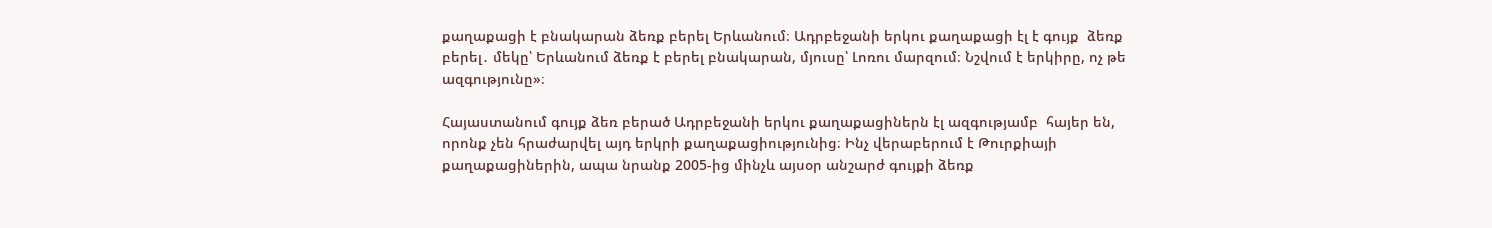քաղաքացի է բնակարան ձեռք բերել Երևանում։ Ադրբեջանի երկու քաղաքացի էլ է գույք  ձեռք բերել․ մեկը՝ Երևանում ձեռք է բերել բնակարան, մյուսը՝ Լոռու մարզում։ Նշվում է երկիրը, ոչ թե ազգությունը»։

Հայաստանում գույք ձեռ բերած Ադրբեջանի երկու քաղաքացիներն էլ ազգությամբ  հայեր են, որոնք չեն հրաժարվել այդ երկրի քաղաքացիությունից։ Ինչ վերաբերում է Թուրքիայի քաղաքացիներին, ապա նրանք 2005-ից մինչև այսօր անշարժ գույքի ձեռք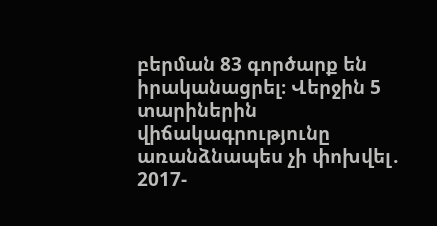բերման 83 գործարք են իրականացրել։ Վերջին 5 տարիներին վիճակագրությունը առանձնապես չի փոխվել․ 2017-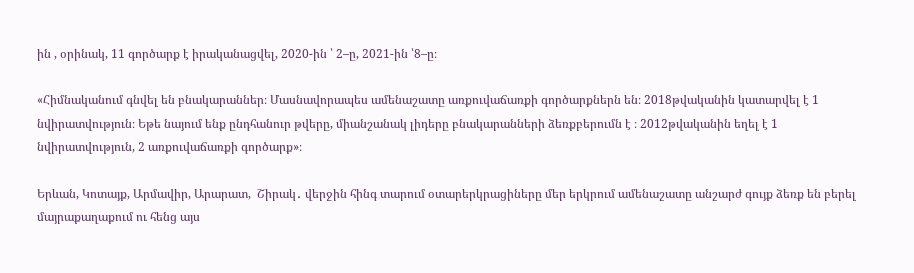ին , օրինակ, 11 գործարք է իրականացվել, 2020-ին ՝ 2–ը, 2021-ին ՝8–ը։

«Հիմնականում գնվել են բնակարաններ։ Մասնավորապես ամենաշատը առքուվաճառքի գործարքներն են։ 2018թվականին կատարվել է 1 նվիրատվություն։ Եթե նայում ենք ընդհանուր թվերը, միանշանակ լիդերը բնակարանների ձեռքբերումն է ։ 2012թվականին եղել է 1 նվիրատվություն, 2 առքուվաճառքի գործարք»։

Երևան, Կոտայք, Արմավիր, Արարատ,  Շիրակ․ վերջին հինգ տարում օտարերկրացիները մեր երկրում ամենաշատը անշարժ գույք ձեռք են բերել  մայրաքաղաքում ու հենց այս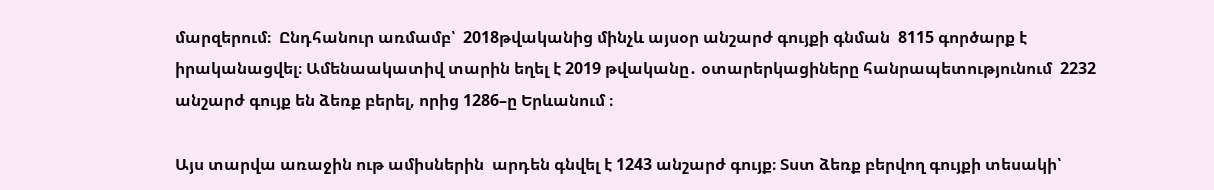մարզերում։  Ընդհանուր առմամբ՝  2018թվականից մինչև այսօր անշարժ գույքի գնման  8115 գործարք է իրականացվել։ Ամենաակատիվ տարին եղել է 2019 թվականը․ օտարերկացիները հանրապետությունում  2232 անշարժ գույք են ձեռք բերել, որից 1286–ը Երևանում ։

Այս տարվա առաջին ութ ամիսներին  արդեն գնվել է 1243 անշարժ գույք։ Տստ ձեռք բերվող գույքի տեսակի՝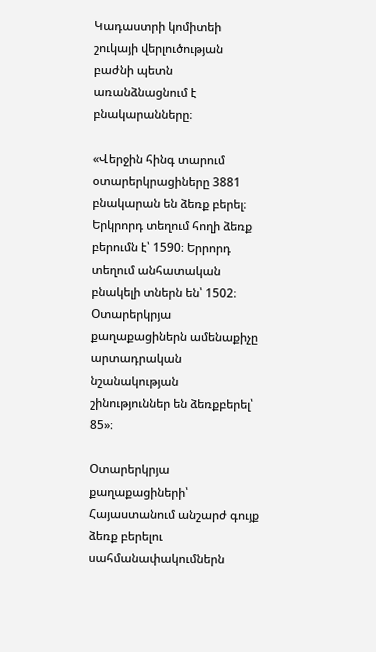Կադաստրի կոմիտեի շուկայի վերլուծության բաժնի պետն առանձնացնում է բնակարանները։

«Վերջին հինգ տարում օտարերկրացիները 3881 բնակարան են ձեռք բերել։ Երկրորդ տեղում հողի ձեռք բերումն է՝ 1590։ Երրորդ տեղում անհատական բնակելի տներն են՝ 1502։ Օտարերկրյա քաղաքացիներն ամենաքիչը արտադրական նշանակության շինություններ են ձեռքբերել՝ 85»։

Օտարերկրյա քաղաքացիների՝ Հայաստանում անշարժ գույք ձեռք բերելու սահմանափակումներն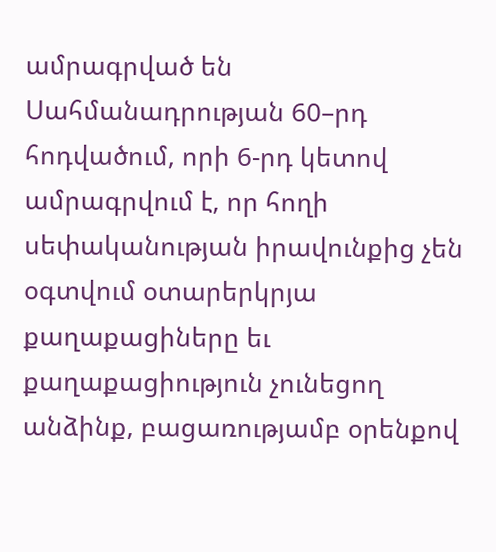ամրագրված են Սահմանադրության 60–րդ հոդվածում, որի 6-րդ կետով ամրագրվում է, որ հողի սեփականության իրավունքից չեն օգտվում օտարերկրյա քաղաքացիները եւ քաղաքացիություն չունեցող անձինք, բացառությամբ օրենքով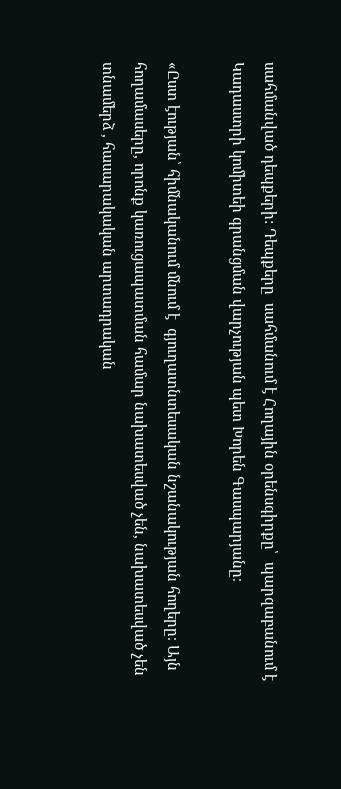սահմանված դեպքերի: Դեպքերը  սահմանում է Հողային օրենսգիրքը՝  պարզաբանում է Կադաստրի կոմիտեի գրանցման վարչության պետ Խորեն Գասպարյանը։

«Ըստ էության՝ հիմնականում մնում է  գյուղատնտեսական նշանակության հողերը։ Այն հողամասերը, որոնք կառուցապատման համար նախատեսված չեն, նախատեսված չեն տնամերձ , հասարակական արտադրական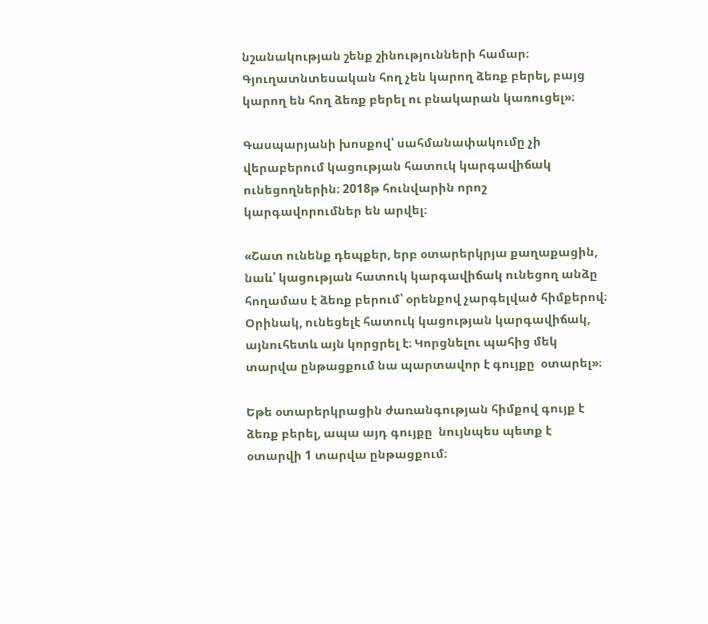նշանակության շենք շինությունների համար։ Գյուղատնտեսական հող չեն կարող ձեռք բերել, բայց կարող են հող ձեռք բերել ու բնակարան կառուցել»։

Գասպարյանի խոսքով՝ սահմանափակումը չի վերաբերում կացության հատուկ կարգավիճակ ունեցողներին։ 2018թ հունվարին որոշ կարգավորումներ են արվել։

«Շատ ունենք դեպքեր, երբ օտարերկրյա քաղաքացին, նաև՝ կացության հատուկ կարգավիճակ ունեցող անձը հողամաս է ձեռք բերում՝ օրենքով չարգելված հիմքերով։ Օրինակ, ունեցելէ հատուկ կացության կարգավիճակ, այնուհետև այն կորցրել է։ Կորցնելու պահից մեկ տարվա ընթացքում նա պարտավոր է գույքը  օտարել»։

Եթե օտարերկրացին ժառանգության հիմքով գույք է ձեռք բերել, ապա այդ գույքը  նույնպես պետք է օտարվի 1 տարվա ընթացքում։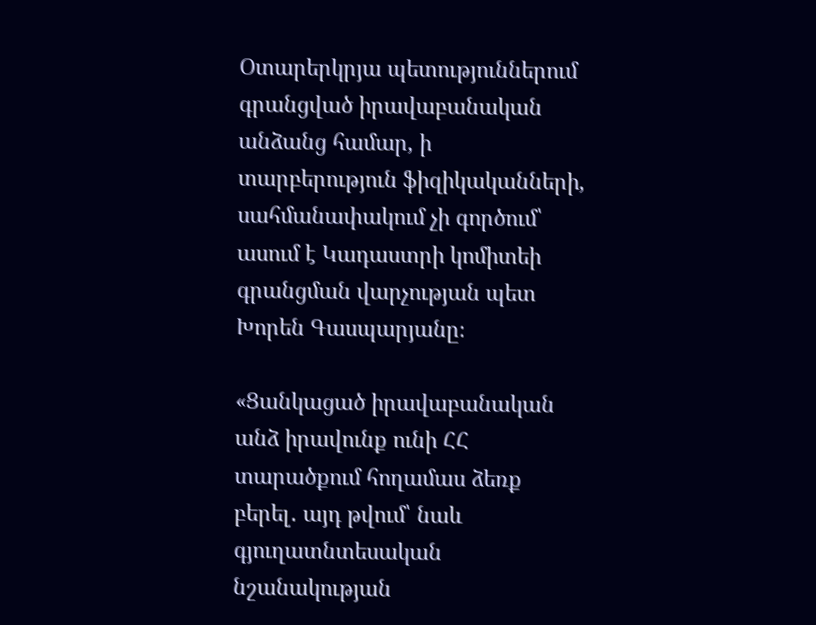Օտարերկրյա պետություններում գրանցված իրավաբանական անձանց համար, ի տարբերություն ֆիզիկականների,  սահմանափակում չի գործում՝ ասում է Կադաստրի կոմիտեի գրանցման վարչության պետ Խորեն Գասպարյանը։

«Ցանկացած իրավաբանական անձ իրավունք ունի ՀՀ տարածքում հողամաս ձեռք բերել․ այդ թվում՝ նաև գյուղատնտեսական նշանակության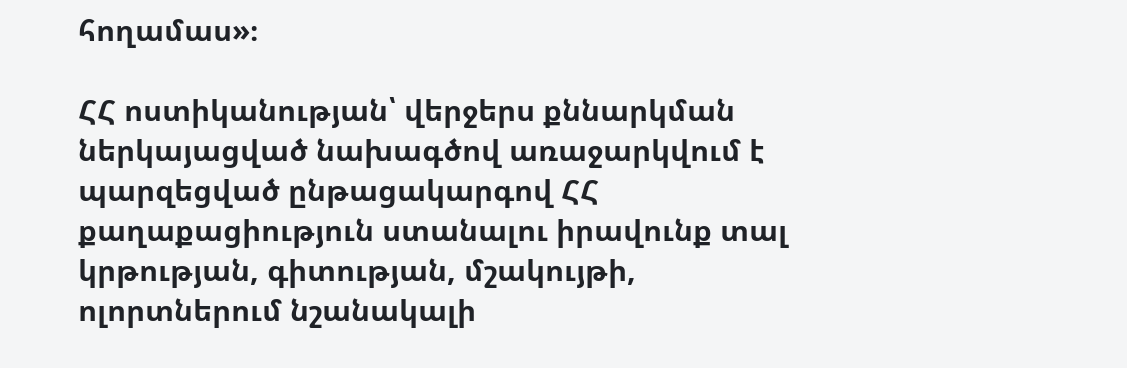հողամաս»։

ՀՀ ոստիկանության՝ վերջերս քննարկման ներկայացված նախագծով առաջարկվում է պարզեցված ընթացակարգով ՀՀ քաղաքացիություն ստանալու իրավունք տալ  կրթության, գիտության, մշակույթի, ոլորտներում նշանակալի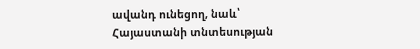ավանդ ունեցող, նաև՝ Հայաստանի տնտեսության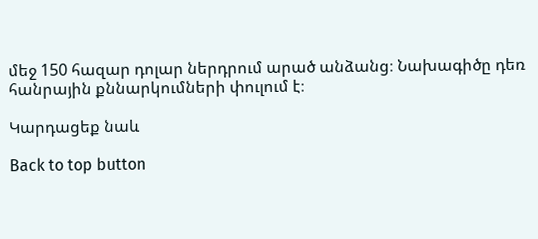մեջ 150 հազար դոլար ներդրում արած անձանց։ Նախագիծը դեռ հանրային քննարկումների փուլում է։

Կարդացեք նաև

Back to top button